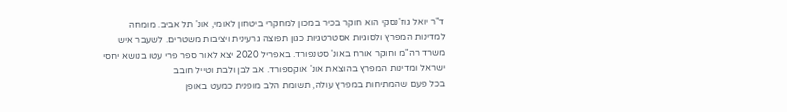ד"ר יואל גוז'נסקי הוא חוקר בכיר במכון למחקרי ביטחון לאומי, אונ' תל אביב. מומחה למדינות המפרץ ולסוגיות אסטרטגיות כגון תפוצה גרעינית ויציבות משטרים. לשעבר איש משרד רה"מ וחוקר אורח באונ' סטנפורד. באפריל 2020 יצא לאור ספר פרי עטו בנושא יחסי ישראל ומדינות המפרץ בהוצאת אונ' אוקספורד. אב לבן ולבת וטייל חובב
בכל פעם שהמתיחות במפרץ עולה, תשומת הלב מופנית כמעט באופן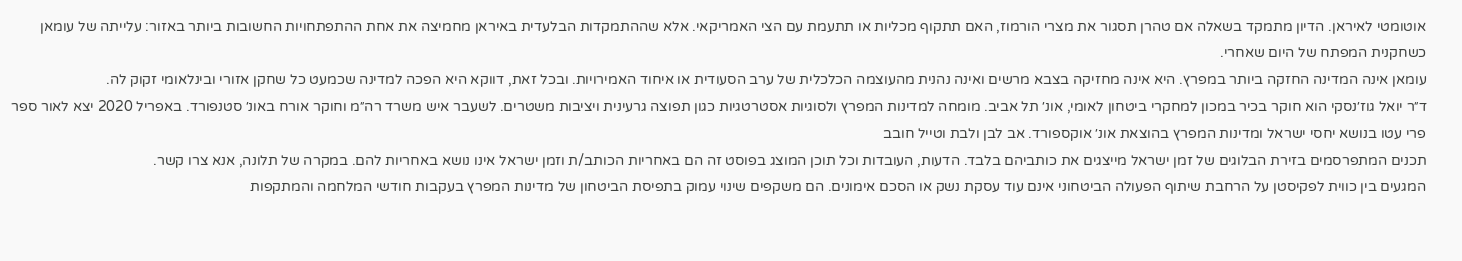אוטומטי לאיראן. הדיון מתמקד בשאלה אם טהרן תסגור את מצרי הורמוז, האם תתקוף מכליות או תתעמת עם הצי האמריקאי. אלא שההתמקדות הבלעדית באיראן מחמיצה את אחת ההתפתחויות החשובות ביותר באזור: עלייתה של עומאן כשחקנית המפתח של היום שאחרי.
עומאן אינה המדינה החזקה ביותר במפרץ. היא אינה מחזיקה בצבא מרשים ואינה נהנית מהעוצמה הכלכלית של ערב הסעודית או איחוד האמירויות. ובכל זאת, דווקא היא הפכה למדינה שכמעט כל שחקן אזורי ובינלאומי זקוק לה.
ד״ר יואל גוז׳נסקי הוא חוקר בכיר במכון למחקרי ביטחון לאומי, אונ׳ תל אביב. מומחה למדינות המפרץ ולסוגיות אסטרטגיות כגון תפוצה גרעינית ויציבות משטרים. לשעבר איש משרד רה״מ וחוקר אורח באונ׳ סטנפורד. באפריל 2020 יצא לאור ספר פרי עטו בנושא יחסי ישראל ומדינות המפרץ בהוצאת אונ׳ אוקספורד. אב לבן ולבת וטייל חובב
תכנים המתפרסמים בזירת הבלוגים של זמן ישראל מייצגים את כותביהם בלבד. הדעות, העובדות וכל תוכן המוצג בפוסט זה הם באחריות הכותב/ת וזמן ישראל אינו נושא באחריות להם. במקרה של תלונה, אנא צרו קשר.
המגעים בין כווית לפקיסטן על הרחבת שיתוף הפעולה הביטחוני אינם עוד עסקת נשק או הסכם אימונים. הם משקפים שינוי עמוק בתפיסת הביטחון של מדינות המפרץ בעקבות חודשי המלחמה והמתקפות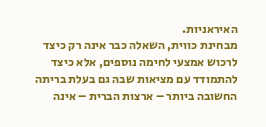האיראניות.
מבחינת כווית, השאלה כבר אינה רק כיצד לרכוש אמצעי לחימה נוספים, אלא כיצד להתמודד עם מציאות שבה גם בעלת בריתה החשובה ביותר – ארצות הברית – אינה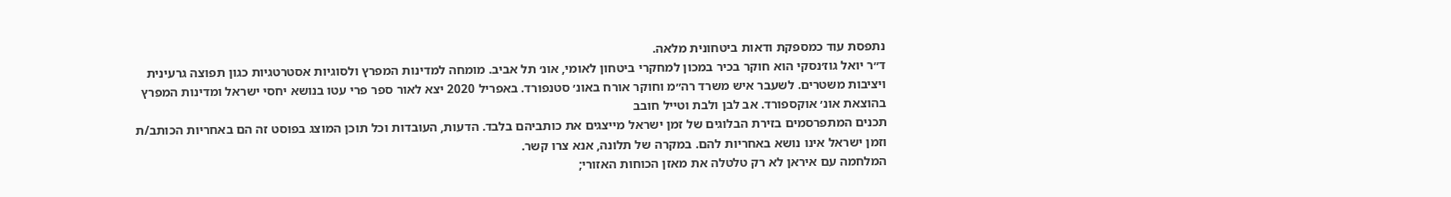נתפסת עוד כמספקת ודאות ביטחונית מלאה.
ד״ר יואל גוז׳נסקי הוא חוקר בכיר במכון למחקרי ביטחון לאומי, אונ׳ תל אביב. מומחה למדינות המפרץ ולסוגיות אסטרטגיות כגון תפוצה גרעינית ויציבות משטרים. לשעבר איש משרד רה״מ וחוקר אורח באונ׳ סטנפורד. באפריל 2020 יצא לאור ספר פרי עטו בנושא יחסי ישראל ומדינות המפרץ בהוצאת אונ׳ אוקספורד. אב לבן ולבת וטייל חובב
תכנים המתפרסמים בזירת הבלוגים של זמן ישראל מייצגים את כותביהם בלבד. הדעות, העובדות וכל תוכן המוצג בפוסט זה הם באחריות הכותב/ת וזמן ישראל אינו נושא באחריות להם. במקרה של תלונה, אנא צרו קשר.
המלחמה עם איראן לא רק טלטלה את מאזן הכוחות האזורי;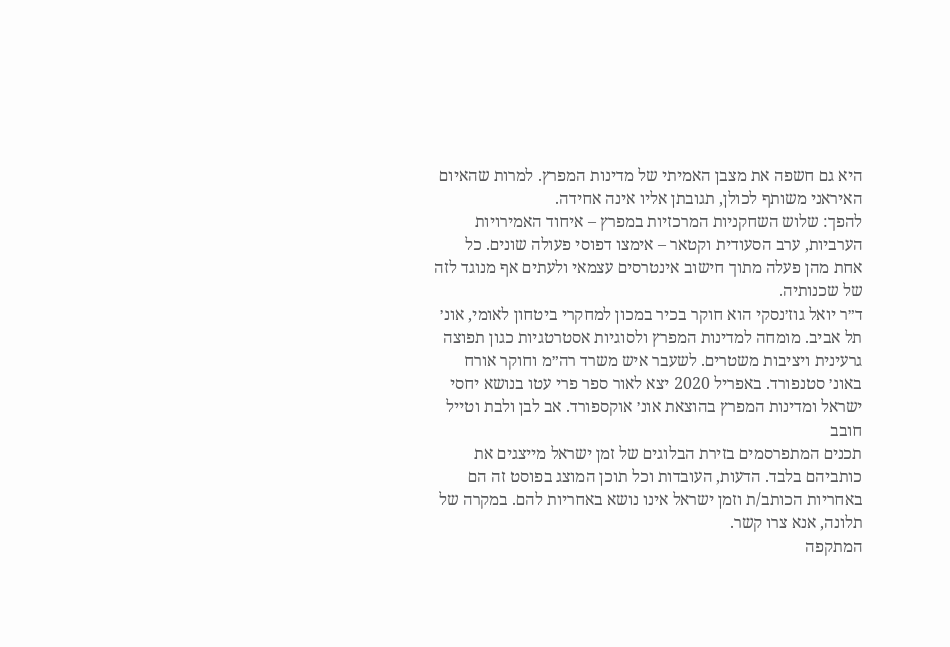היא גם חשפה את מצבן האמיתי של מדינות המפרץ. למרות שהאיום האיראני משותף לכולן, תגובתן אליו אינה אחידה.
להפך: שלוש השחקניות המרכזיות במפרץ – איחוד האמירויות הערביות, ערב הסעודית וקטאר – אימצו דפוסי פעולה שונים. כל אחת מהן פעלה מתוך חישוב אינטרסים עצמאי ולעתים אף מנוגד לזה של שכנותיה.
ד״ר יואל גוז׳נסקי הוא חוקר בכיר במכון למחקרי ביטחון לאומי, אונ׳ תל אביב. מומחה למדינות המפרץ ולסוגיות אסטרטגיות כגון תפוצה גרעינית ויציבות משטרים. לשעבר איש משרד רה״מ וחוקר אורח באונ׳ סטנפורד. באפריל 2020 יצא לאור ספר פרי עטו בנושא יחסי ישראל ומדינות המפרץ בהוצאת אונ׳ אוקספורד. אב לבן ולבת וטייל חובב
תכנים המתפרסמים בזירת הבלוגים של זמן ישראל מייצגים את כותביהם בלבד. הדעות, העובדות וכל תוכן המוצג בפוסט זה הם באחריות הכותב/ת וזמן ישראל אינו נושא באחריות להם. במקרה של תלונה, אנא צרו קשר.
המתקפה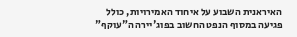האיראנית השבוע על איחוד האמירויות, כולל פגיעה במסוף הנפט החשוב בפוג'יירה ה"עוקף"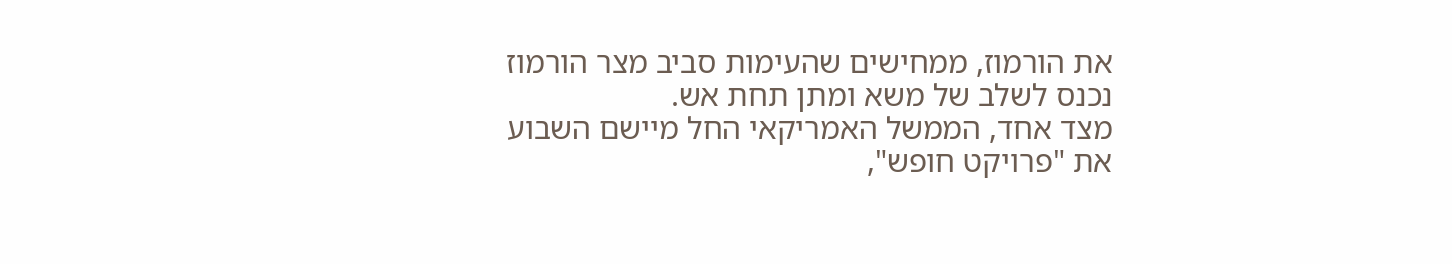את הורמוז, ממחישים שהעימות סביב מצר הורמוז נכנס לשלב של משא ומתן תחת אש.
מצד אחד, הממשל האמריקאי החל מיישם השבוע את "פרויקט חופש",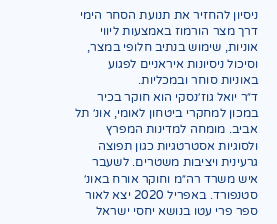ניסיון להחזיר את תנועת הסחר הימי דרך מצר הורמוז באמצעות ליווי אוניות, שימוש בנתיב חלופי במצר, וסיכול ניסיונות איראניים לפגוע באוניות סוחר ובמכליות.
ד״ר יואל גוז׳נסקי הוא חוקר בכיר במכון למחקרי ביטחון לאומי, אונ׳ תל אביב. מומחה למדינות המפרץ ולסוגיות אסטרטגיות כגון תפוצה גרעינית ויציבות משטרים. לשעבר איש משרד רה״מ וחוקר אורח באונ׳ סטנפורד. באפריל 2020 יצא לאור ספר פרי עטו בנושא יחסי ישראל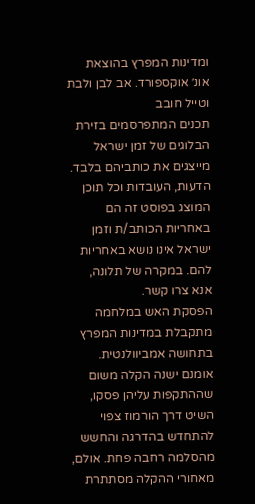ומדינות המפרץ בהוצאת אונ׳ אוקספורד. אב לבן ולבת וטייל חובב
תכנים המתפרסמים בזירת הבלוגים של זמן ישראל מייצגים את כותביהם בלבד. הדעות, העובדות וכל תוכן המוצג בפוסט זה הם באחריות הכותב/ת וזמן ישראל אינו נושא באחריות להם. במקרה של תלונה, אנא צרו קשר.
הפסקת האש במלחמה מתקבלת במדינות המפרץ בתחושה אמביוולנטית. אומנם ישנה הקלה משום שההתקפות עליהן פסקו, השיט דרך הורמוז צפוי להתחדש בהדרגה והחשש מהסלמה רחבה פחת. אולם, מאחורי ההקלה מסתתרת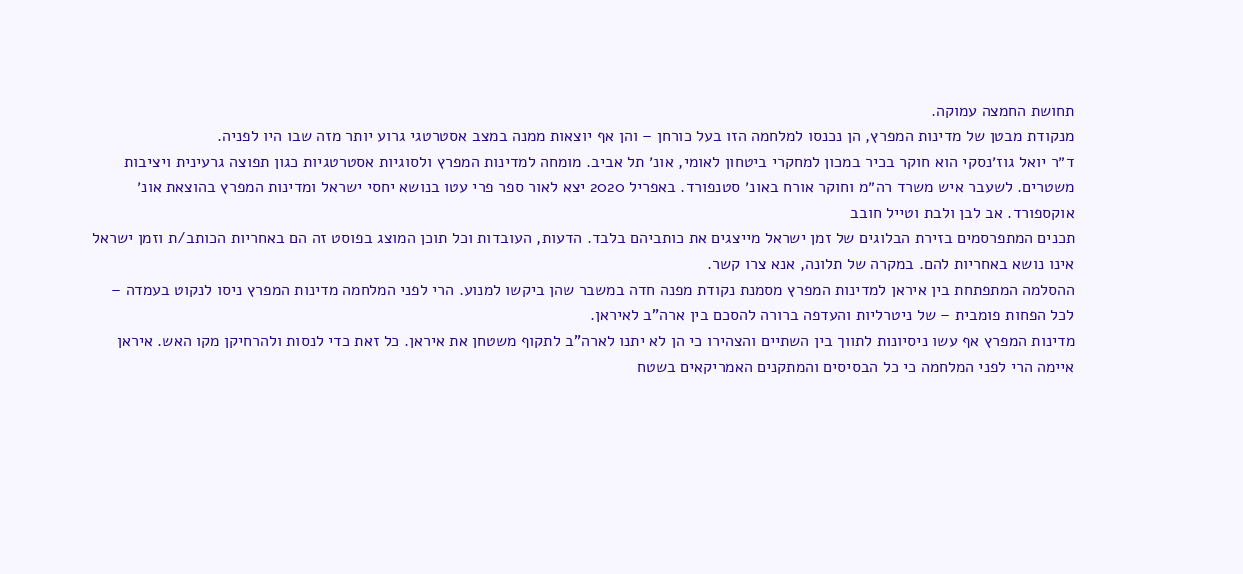תחושת החמצה עמוקה.
מנקודת מבטן של מדינות המפרץ, הן נכנסו למלחמה הזו בעל כורחן – והן אף יוצאות ממנה במצב אסטרטגי גרוע יותר מזה שבו היו לפניה.
ד״ר יואל גוז׳נסקי הוא חוקר בכיר במכון למחקרי ביטחון לאומי, אונ׳ תל אביב. מומחה למדינות המפרץ ולסוגיות אסטרטגיות כגון תפוצה גרעינית ויציבות משטרים. לשעבר איש משרד רה״מ וחוקר אורח באונ׳ סטנפורד. באפריל 2020 יצא לאור ספר פרי עטו בנושא יחסי ישראל ומדינות המפרץ בהוצאת אונ׳ אוקספורד. אב לבן ולבת וטייל חובב
תכנים המתפרסמים בזירת הבלוגים של זמן ישראל מייצגים את כותביהם בלבד. הדעות, העובדות וכל תוכן המוצג בפוסט זה הם באחריות הכותב/ת וזמן ישראל אינו נושא באחריות להם. במקרה של תלונה, אנא צרו קשר.
ההסלמה המתפתחת בין איראן למדינות המפרץ מסמנת נקודת מפנה חדה במשבר שהן ביקשו למנוע. הרי לפני המלחמה מדינות המפרץ ניסו לנקוט בעמדה – לכל הפחות פומבית – של ניטרליות והעדפה ברורה להסכם בין ארה"ב לאיראן.
מדינות המפרץ אף עשו ניסיונות לתווך בין השתיים והצהירו כי הן לא יתנו לארה"ב לתקוף משטחן את איראן. כל זאת כדי לנסות ולהרחיקן מקו האש. איראן איימה הרי לפני המלחמה כי כל הבסיסים והמתקנים האמריקאים בשטח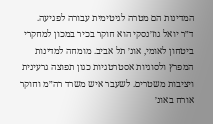המדינות הם מטרה לגיטימית עבורה לפגיעה.
ד״ר יואל גוז׳נסקי הוא חוקר בכיר במכון למחקרי ביטחון לאומי, אונ׳ תל אביב. מומחה למדינות המפרץ ולסוגיות אסטרטגיות כגון תפוצה גרעינית ויציבות משטרים. לשעבר איש משרד רה״מ וחוקר אורח באונ׳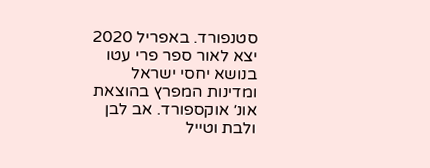סטנפורד. באפריל 2020 יצא לאור ספר פרי עטו בנושא יחסי ישראל ומדינות המפרץ בהוצאת אונ׳ אוקספורד. אב לבן ולבת וטייל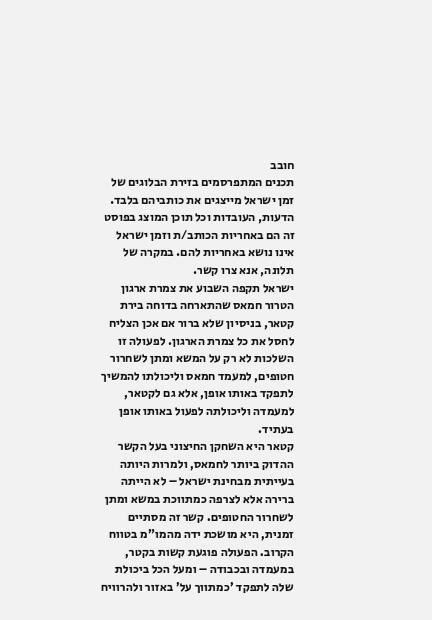חובב
תכנים המתפרסמים בזירת הבלוגים של זמן ישראל מייצגים את כותביהם בלבד. הדעות, העובדות וכל תוכן המוצג בפוסט זה הם באחריות הכותב/ת וזמן ישראל אינו נושא באחריות להם. במקרה של תלונה, אנא צרו קשר.
ישראל תקפה השבוע את צמרת ארגון הטרור חמאס שהתארחה בדוחה בירת קטאר, בניסיון שלא ברור אם אכן הצליח לחסל את כל צמרת הארגון. לפעולה זו השלכות לא רק על המשא ומתן לשחרור חטופים, למעמד חמאס וליכולתו להמשיך לתפקד באותו אופן, אלא גם לקטאר, למעמדה וליכולתה לפעול באותו אופן בעתיד.
קטאר היא השחקן החיצוני בעל הקשר ההדוק ביותר לחמאס, ולמרות היותה בעייתית מבחינת ישראל – לא הייתה ברירה אלא לצרפה כמתווכת במשא ומתן לשחרור החטופים. קשר זה מסתיים זמנית, היא מושכת ידה מהמו"מ בטווח הקרוב. הפעולה פוגעת קשות בקטר, במעמדה ובכבודה – ומעל הכל ביכולת שלה לתפקד 'כמתווך על' באזור ולהרוויח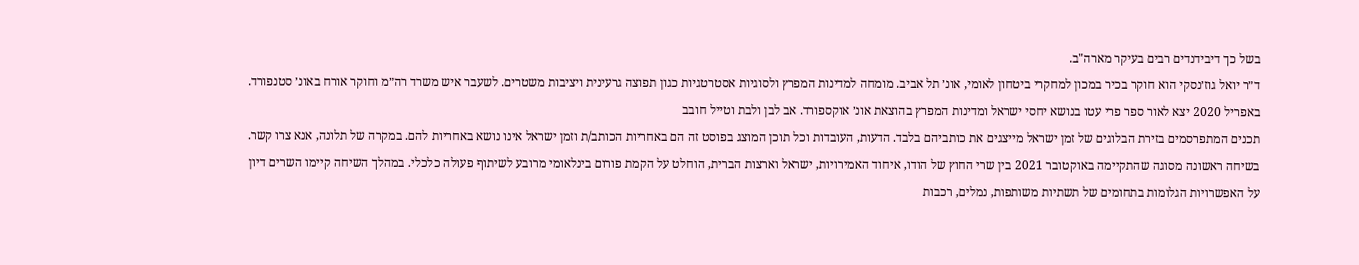בשל כך דיבידנדים רבים בעיקר מארה"ב.
ד״ר יואל גוז׳נסקי הוא חוקר בכיר במכון למחקרי ביטחון לאומי, אונ׳ תל אביב. מומחה למדינות המפרץ ולסוגיות אסטרטגיות כגון תפוצה גרעינית ויציבות משטרים. לשעבר איש משרד רה״מ וחוקר אורח באונ׳ סטנפורד. באפריל 2020 יצא לאור ספר פרי עטו בנושא יחסי ישראל ומדינות המפרץ בהוצאת אונ׳ אוקספורד. אב לבן ולבת וטייל חובב
תכנים המתפרסמים בזירת הבלוגים של זמן ישראל מייצגים את כותביהם בלבד. הדעות, העובדות וכל תוכן המוצג בפוסט זה הם באחריות הכותב/ת וזמן ישראל אינו נושא באחריות להם. במקרה של תלונה, אנא צרו קשר.
בשיחה ראשונה מסוגה שהתקיימה באוקטובר 2021 בין שרי החוץ של הודו, איחוד האמירויות, ישראל וארצות הברית, הוחלט על הקמת פורום בינלאומי מרובע לשיתוף פעולה כלכלי. במהלך השיחה קיימו השרים דיון על האפשרויות הגלומות בתחומים של תשתיות משותפות, נמלים, רכבות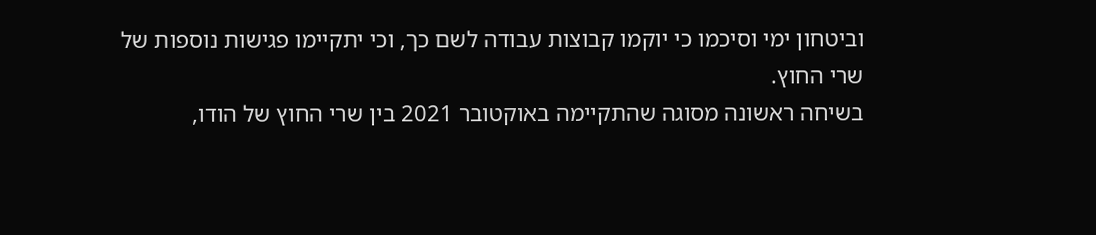וביטחון ימי וסיכמו כי יוקמו קבוצות עבודה לשם כך, וכי יתקיימו פגישות נוספות של שרי החוץ.
בשיחה ראשונה מסוגה שהתקיימה באוקטובר 2021 בין שרי החוץ של הודו,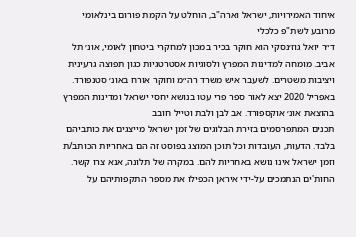איחוד האמירויות, ישראל וארה"ב, הוחלט על הקמת פורום בינלאומי מרובע לשת"פ כלכלי
ד״ר יואל גוז׳נסקי הוא חוקר בכיר במכון למחקרי ביטחון לאומי, אונ׳ תל אביב. מומחה למדינות המפרץ ולסוגיות אסטרטגיות כגון תפוצה גרעינית ויציבות משטרים. לשעבר איש משרד רה״מ וחוקר אורח באונ׳ סטנפורד. באפריל 2020 יצא לאור ספר פרי עטו בנושא יחסי ישראל ומדינות המפרץ בהוצאת אונ׳ אוקספורד. אב לבן ולבת וטייל חובב
תכנים המתפרסמים בזירת הבלוגים של זמן ישראל מייצגים את כותביהם בלבד. הדעות, העובדות וכל תוכן המוצג בפוסט זה הם באחריות הכותב/ת וזמן ישראל אינו נושא באחריות להם. במקרה של תלונה, אנא צרו קשר.
החות'ים הנתמכים על-ידי איראן הכפילו את מספר התקפותיהם על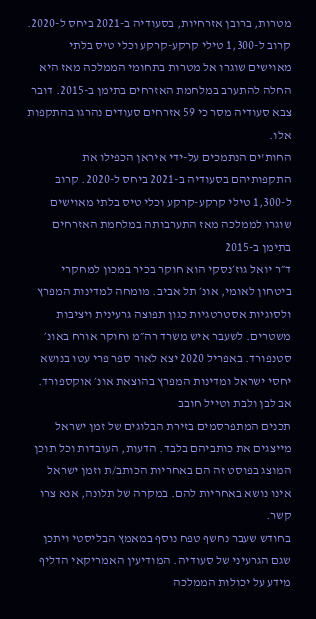מטרות, ברובן אזרחיות, בסעודיה ב-2021 ביחס ל-2020. קרוב ל-1,300 טילי קרקע-קרקע וכלי טיס בלתי מאוישים שוגרו אל מטרות בתחומי הממלכה מאז היא החלה להתערב במלחמת האזרחים בתימן ב-2015. דובר צבא סעודיה מסר כי 59 אזרחים סעודים נהרגו בהתקפות אלו.
החות'ים הנתמכים על-ידי איראן הכפילו את התקפותיהם בסעודיה ב-2021 ביחס ל-2020. קרוב ל-1,300 טילי קרקע-קרקע וכלי טיס בלתי מאוישים שוגרו לממלכה מאז התערבותה במלחמת האזרחים בתימן ב-2015
ד״ר יואל גוז׳נסקי הוא חוקר בכיר במכון למחקרי ביטחון לאומי, אונ׳ תל אביב. מומחה למדינות המפרץ ולסוגיות אסטרטגיות כגון תפוצה גרעינית ויציבות משטרים. לשעבר איש משרד רה״מ וחוקר אורח באונ׳ סטנפורד. באפריל 2020 יצא לאור ספר פרי עטו בנושא יחסי ישראל ומדינות המפרץ בהוצאת אונ׳ אוקספורד. אב לבן ולבת וטייל חובב
תכנים המתפרסמים בזירת הבלוגים של זמן ישראל מייצגים את כותביהם בלבד. הדעות, העובדות וכל תוכן המוצג בפוסט זה הם באחריות הכותב/ת וזמן ישראל אינו נושא באחריות להם. במקרה של תלונה, אנא צרו קשר.
בחודש שעבר נחשף טפח נוסף במאמץ הבליסטי ויתכן שגם הגרעיני של סעודיה. המודיעין האמריקאי הדליף מידע על יכולות הממלכה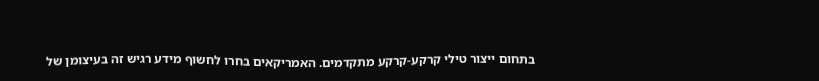בתחום ייצור טילי קרקע-קרקע מתקדמים. האמריקאים בחרו לחשוף מידע רגיש זה בעיצומן של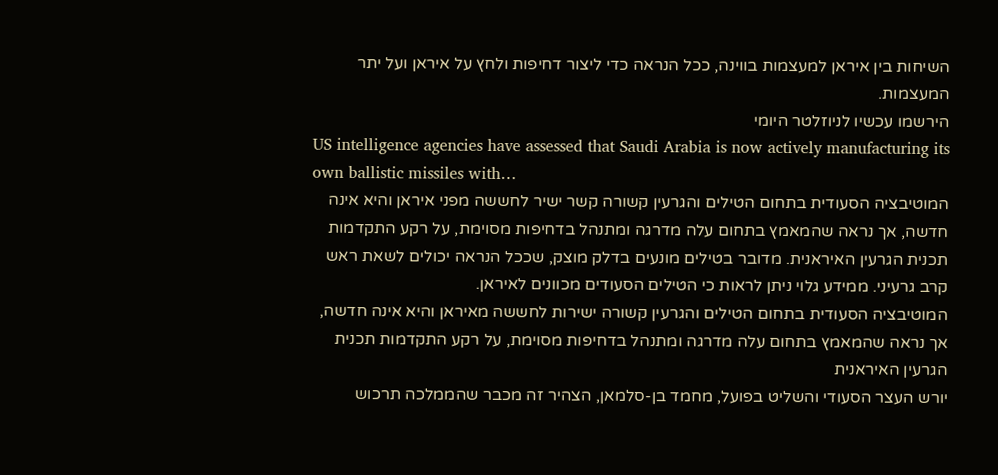השיחות בין איראן למעצמות בווינה, ככל הנראה כדי ליצור דחיפות ולחץ על איראן ועל יתר המעצמות.
הירשמו עכשיו לניוזלטר היומי
US intelligence agencies have assessed that Saudi Arabia is now actively manufacturing its own ballistic missiles with…
המוטיבציה הסעודית בתחום הטילים והגרעין קשורה קשר ישיר לחששה מפני איראן והיא אינה חדשה, אך נראה שהמאמץ בתחום עלה מדרגה ומתנהל בדחיפות מסוימת, על רקע התקדמות תכנית הגרעין האיראנית. מדובר בטילים מונעים בדלק מוצק, שככל הנראה יכולים לשאת ראש קרב גרעיני. ממידע גלוי ניתן לראות כי הטילים הסעודים מכוונים לאיראן.
המוטיבציה הסעודית בתחום הטילים והגרעין קשורה ישירות לחששה מאיראן והיא אינה חדשה, אך נראה שהמאמץ בתחום עלה מדרגה ומתנהל בדחיפות מסוימת, על רקע התקדמות תכנית הגרעין האיראנית
יורש העצר הסעודי והשליט בפועל, מחמד בן-סלמאן, הצהיר זה מכבר שהממלכה תרכוש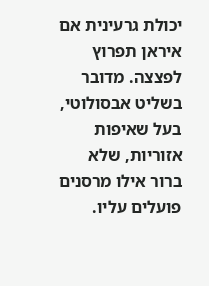יכולת גרעינית אם איראן תפרוץ לפצצה. מדובר בשליט אבסולוטי, בעל שאיפות אזוריות, שלא ברור אילו מרסנים פועלים עליו.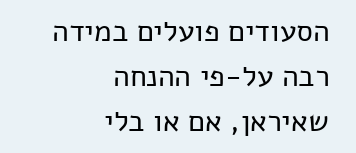הסעודים פועלים במידה רבה על-פי ההנחה שאיראן, אם או בלי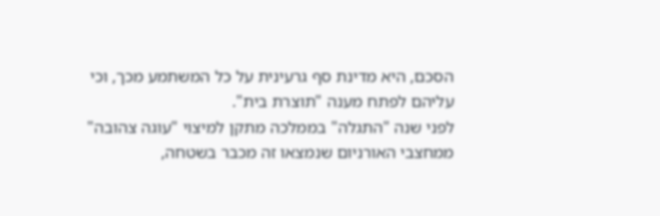הסכם, היא מדינת סף גרעינית על כל המשתמע מכך, וכי עליהם לפתח מענה "תוצרת בית".
לפני שנה "התגלה" בממלכה מתקן למיצוי "עוגה צהובה" ממחצבי האורניום שנמצאו זה מכבר בשטחה,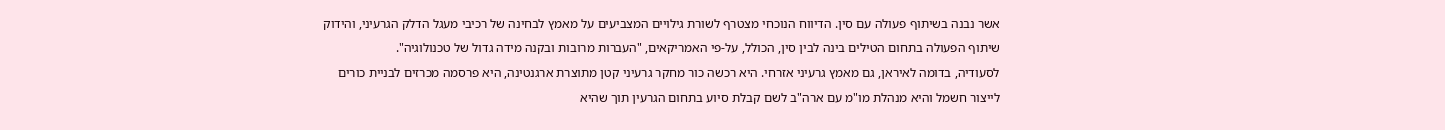אשר נבנה בשיתוף פעולה עם סין. הדיווח הנוכחי מצטרף לשורת גילויים המצביעים על מאמץ לבחינה של רכיבי מעגל הדלק הגרעיני, והידוק שיתוף הפעולה בתחום הטילים בינה לבין סין, הכולל, על-פי האמריקאים, "העברות מרובות ובקנה מידה גדול של טכנולוגיה".
לסעודיה, בדומה לאיראן, גם מאמץ גרעיני אזרחי. היא רכשה כור מחקר גרעיני קטן מתוצרת ארגנטינה, היא פרסמה מכרזים לבניית כורים לייצור חשמל והיא מנהלת מו"מ עם ארה"ב לשם קבלת סיוע בתחום הגרעין תוך שהיא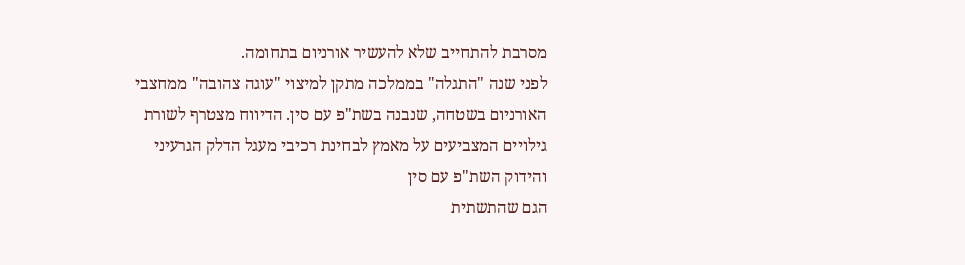מסרבת להתחייב שלא להעשיר אורניום בתחומה.
לפני שנה "התגלה" בממלכה מתקן למיצוי "עוגה צהובה" ממחצבי האורניום בשטחה, שנבנה בשת"פ עם סין. הדיווח מצטרף לשורת גילויים המצביעים על מאמץ לבחינת רכיבי מעגל הדלק הגרעיני והידוק השת"פ עם סין
הגם שהתשתית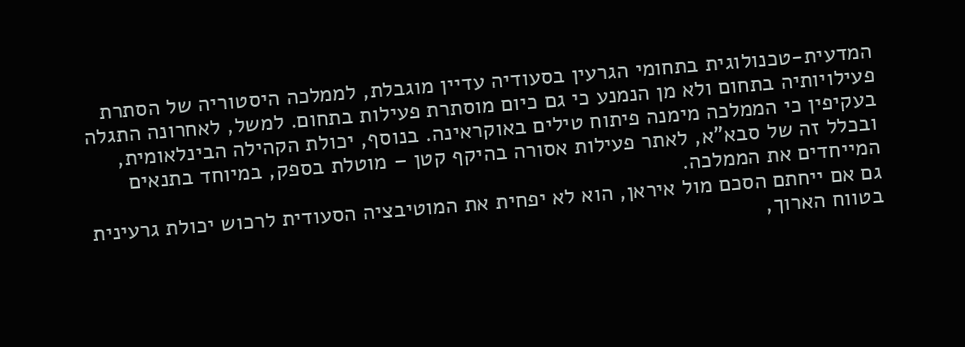המדעית-טכנולוגית בתחומי הגרעין בסעודיה עדיין מוגבלת, לממלכה היסטוריה של הסתרת פעילויותיה בתחום ולא מן הנמנע כי גם כיום מוסתרת פעילות בתחום. למשל, לאחרונה התגלה בעקיפין כי הממלכה מימנה פיתוח טילים באוקראינה. בנוסף, יכולת הקהילה הבינלאומית, ובכלל זה של סבא"א, לאתר פעילות אסורה בהיקף קטן – מוטלת בספק, במיוחד בתנאים המייחדים את הממלכה.
גם אם ייחתם הסכם מול איראן, הוא לא יפחית את המוטיבציה הסעודית לרכוש יכולת גרעינית בטווח הארוך,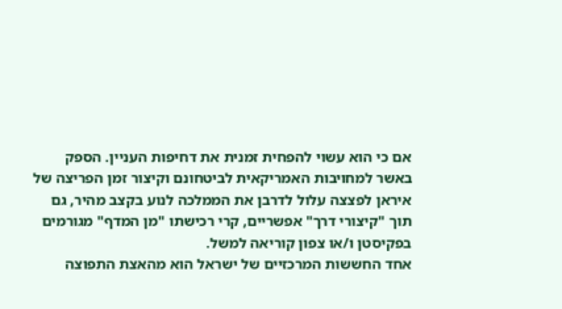אם כי הוא עשוי להפחית זמנית את דחיפות העניין. הספק באשר למחויבות האמריקאית לביטחונם וקיצור זמן הפריצה של איראן לפצצה עלול לדרבן את הממלכה לנוע בקצב מהיר, גם תוך "קיצורי דרך" אפשריים, קרי רכישתו "מן המדף" מגורמים בפקיסטן ו/או צפון קוריאה למשל.
אחד החששות המרכזיים של ישראל הוא מהאצת התפוצה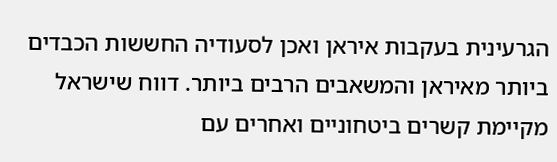הגרעינית בעקבות איראן ואכן לסעודיה החששות הכבדים ביותר מאיראן והמשאבים הרבים ביותר. דווח שישראל מקיימת קשרים ביטחוניים ואחרים עם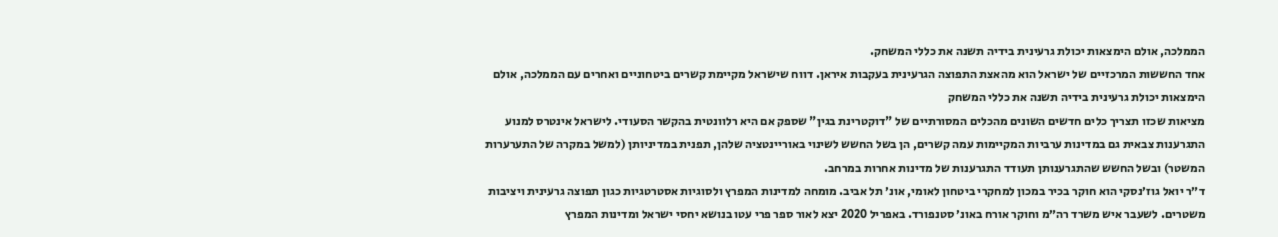הממלכה, אולם הימצאות יכולת גרעינית בידיה תשנה את כללי המשחק.
אחד החששות המרכזיים של ישראל הוא מהאצת התפוצה הגרעינית בעקבות איראן. דווח שישראל מקיימת קשרים ביטחוניים ואחרים עם הממלכה, אולם הימצאות יכולת גרעינית בידיה תשנה את כללי המשחק
מציאות שכזו תצריך כלים חדשים השונים מהכלים המסורתיים של "דוקטרינת בגין" שספק אם היא רלוונטית בהקשר הסעודי. לישראל אינטרס למנוע התגרענות צבאית גם במדינות ערביות המקיימות עמה קשרים, הן בשל החשש לשינוי באוריינטציה שלהן, תפנית במדיניותן (למשל במקרה של התערערות המשטר) ובשל החשש שהתגרענותן תעודד התגרענות של מדינות אחרות במרחב.
ד״ר יואל גוז׳נסקי הוא חוקר בכיר במכון למחקרי ביטחון לאומי, אונ׳ תל אביב. מומחה למדינות המפרץ ולסוגיות אסטרטגיות כגון תפוצה גרעינית ויציבות משטרים. לשעבר איש משרד רה״מ וחוקר אורח באונ׳ סטנפורד. באפריל 2020 יצא לאור ספר פרי עטו בנושא יחסי ישראל ומדינות המפרץ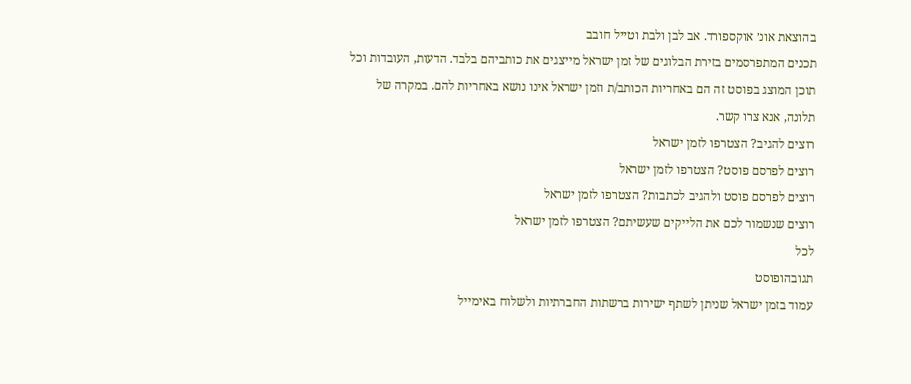בהוצאת אונ׳ אוקספורד. אב לבן ולבת וטייל חובב
תכנים המתפרסמים בזירת הבלוגים של זמן ישראל מייצגים את כותביהם בלבד. הדעות, העובדות וכל תוכן המוצג בפוסט זה הם באחריות הכותב/ת וזמן ישראל אינו נושא באחריות להם. במקרה של תלונה, אנא צרו קשר.
רוצים להגיב? הצטרפו לזמן ישראל
רוצים לפרסם פוסט? הצטרפו לזמן ישראל
רוצים לפרסם פוסט ולהגיב לכתבות? הצטרפו לזמן ישראל
רוצים שנשמור לכם את הלייקים שעשיתם? הצטרפו לזמן ישראל
לכל
תגובהופוסט
עמוד בזמן ישראל שניתן לשתף ישירות ברשתות החברתיות ולשלוח באימייל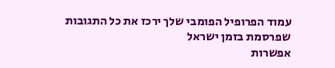עמוד הפרופיל הפומבי שלך ירכז את כל התגובות שפרסמת בזמן ישראל
אפשרות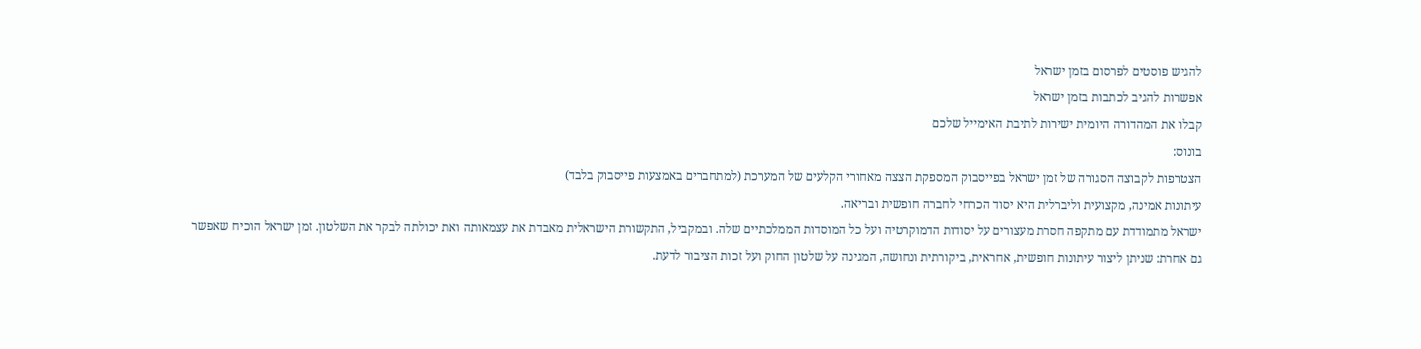להגיש פוסטים לפרסום בזמן ישראל
אפשרות להגיב לכתבות בזמן ישראל
קבלו את המהדורה היומית ישירות לתיבת האימייל שלכם
בונוס:
הצטרפות לקבוצה הסגורה של זמן ישראל בפייסבוק המספקת הצצה מאחורי הקלעים של המערכת (למתחברים באמצעות פייסבוק בלבד)
עיתונות אמינה, מקצועית וליברלית היא יסוד הכרחי לחברה חופשית ובריאה.
ישראל מתמודדת עם מתקפה חסרת מעצורים על יסודות הדמוקרטיה ועל כל המוסדות הממלכתיים שלה. ובמקביל, התקשורת הישראלית מאבדת את עצמאותה ואת יכולתה לבקר את השלטון. זמן ישראל הוכיח שאפשר גם אחרת: שניתן ליצור עיתונות חופשית, אחראית, ביקורתית ונחושה, המגינה על שלטון החוק ועל זכות הציבור לדעת.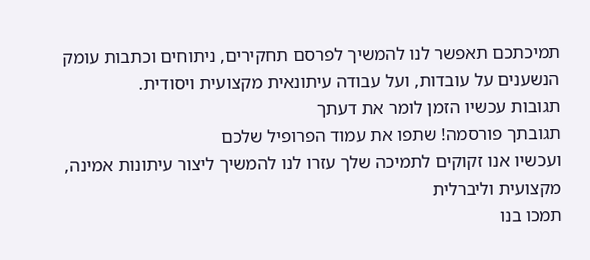תמיכתכם תאפשר לנו להמשיך לפרסם תחקירים, ניתוחים וכתבות עומק הנשענים על עובדות, ועל עבודה עיתונאית מקצועית ויסודית.
תגובות עכשיו הזמן לומר את דעתך
תגובתך פורסמה! שתפו את עמוד הפרופיל שלכם
ועכשיו אנו זקוקים לתמיכה שלך עזרו לנו להמשיך ליצור עיתונות אמינה, מקצועית וליברלית
תמכו בנו